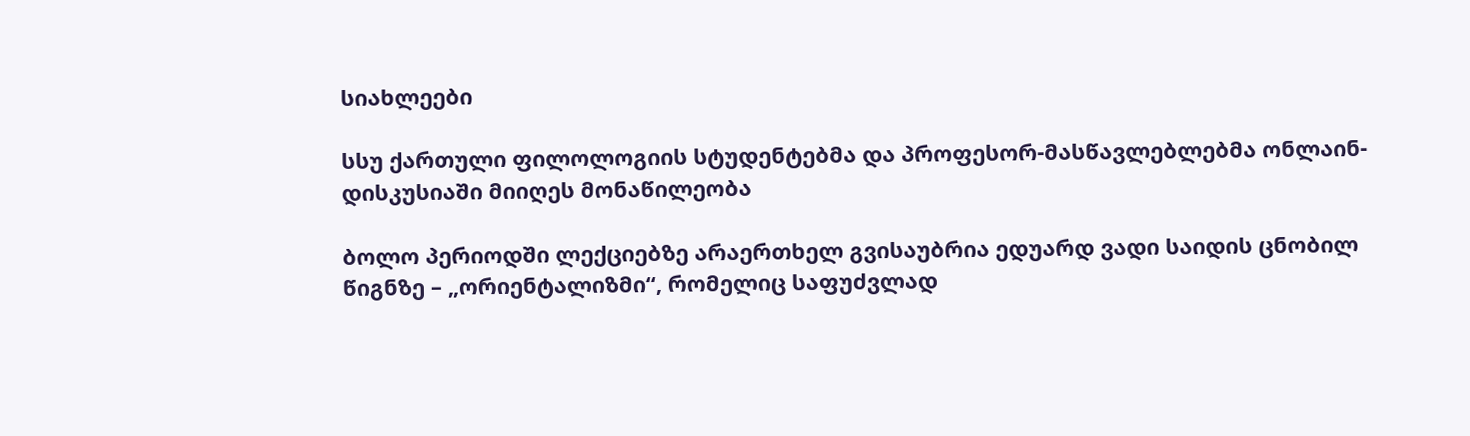სიახლეები

სსუ ქართული ფილოლოგიის სტუდენტებმა და პროფესორ-მასწავლებლებმა ონლაინ-დისკუსიაში მიიღეს მონაწილეობა

ბოლო პერიოდში ლექციებზე არაერთხელ გვისაუბრია ედუარდ ვადი საიდის ცნობილ წიგნზე – „ორიენტალიზმი“, რომელიც საფუძვლად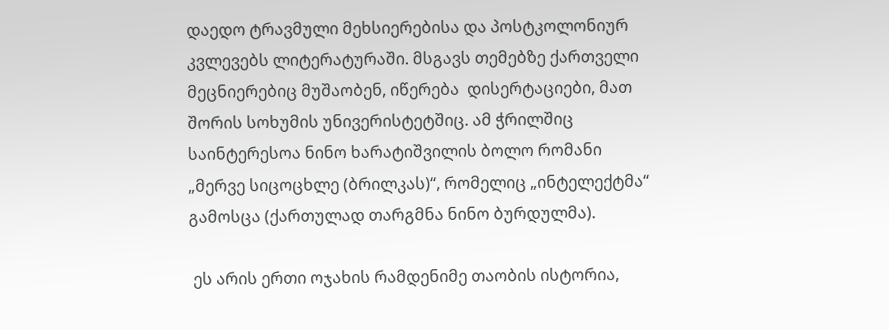დაედო ტრავმული მეხსიერებისა და პოსტკოლონიურ კვლევებს ლიტერატურაში. მსგავს თემებზე ქართველი მეცნიერებიც მუშაობენ, იწერება  დისერტაციები, მათ შორის სოხუმის უნივერისტეტშიც. ამ ჭრილშიც საინტერესოა ნინო ხარატიშვილის ბოლო რომანი „მერვე სიცოცხლე (ბრილკას)“, რომელიც „ინტელექტმა“ გამოსცა (ქართულად თარგმნა ნინო ბურდულმა).

 ეს არის ერთი ოჯახის რამდენიმე თაობის ისტორია,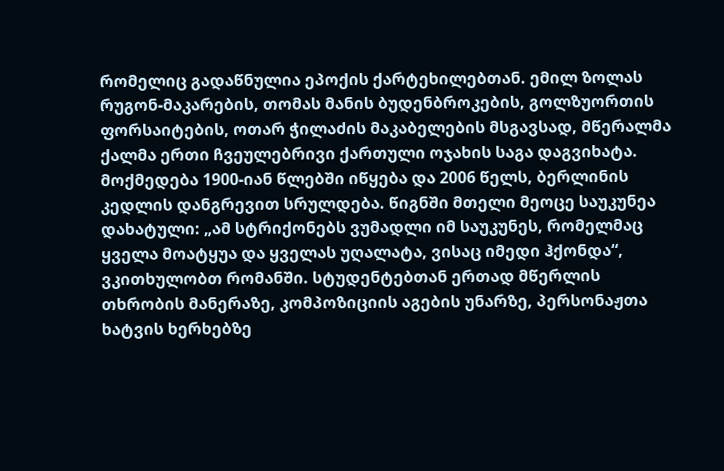რომელიც გადაწნულია ეპოქის ქარტეხილებთან. ემილ ზოლას რუგონ-მაკარების, თომას მანის ბუდენბროკების, გოლზუორთის ფორსაიტების, ოთარ ჭილაძის მაკაბელების მსგავსად, მწერალმა ქალმა ერთი ჩვეულებრივი ქართული ოჯახის საგა დაგვიხატა.  მოქმედება 1900-იან წლებში იწყება და 2006 წელს, ბერლინის კედლის დანგრევით სრულდება. წიგნში მთელი მეოცე საუკუნეა დახატული: „ამ სტრიქონებს ვუმადლი იმ საუკუნეს, რომელმაც ყველა მოატყუა და ყველას უღალატა, ვისაც იმედი ჰქონდა“, ვკითხულობთ რომანში. სტუდენტებთან ერთად მწერლის თხრობის მანერაზე, კომპოზიციის აგების უნარზე, პერსონაჟთა ხატვის ხერხებზე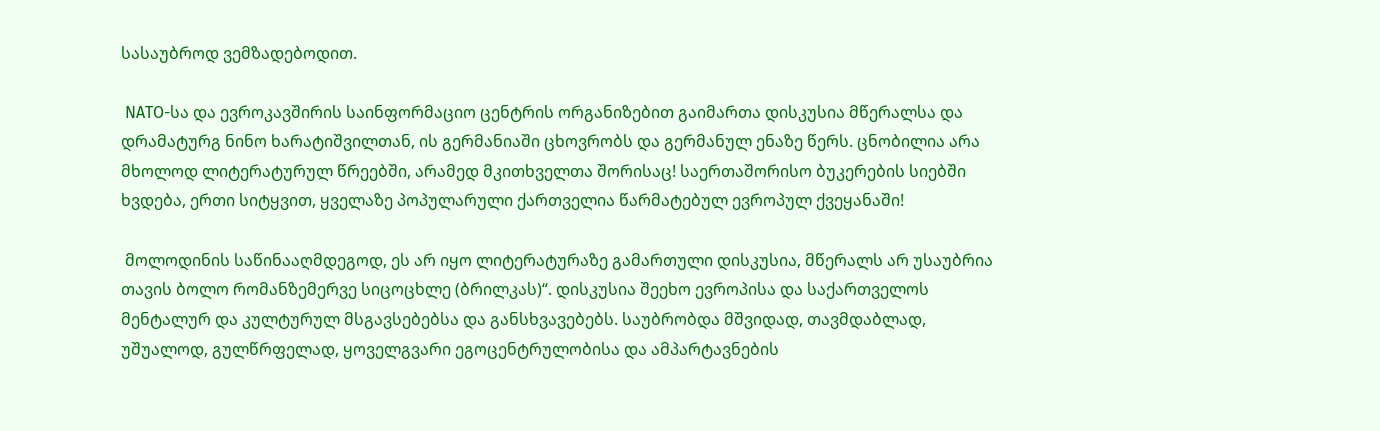სასაუბროდ ვემზადებოდით.

 NATO-სა და ევროკავშირის საინფორმაციო ცენტრის ორგანიზებით გაიმართა დისკუსია მწერალსა და დრამატურგ ნინო ხარატიშვილთან, ის გერმანიაში ცხოვრობს და გერმანულ ენაზე წერს. ცნობილია არა მხოლოდ ლიტერატურულ წრეებში, არამედ მკითხველთა შორისაც! საერთაშორისო ბუკერების სიებში ხვდება, ერთი სიტყვით, ყველაზე პოპულარული ქართველია წარმატებულ ევროპულ ქვეყანაში!

 მოლოდინის საწინააღმდეგოდ, ეს არ იყო ლიტერატურაზე გამართული დისკუსია, მწერალს არ უსაუბრია თავის ბოლო რომანზემერვე სიცოცხლე (ბრილკას)“. დისკუსია შეეხო ევროპისა და საქართველოს მენტალურ და კულტურულ მსგავსებებსა და განსხვავებებს. საუბრობდა მშვიდად, თავმდაბლად, უშუალოდ, გულწრფელად, ყოველგვარი ეგოცენტრულობისა და ამპარტავნების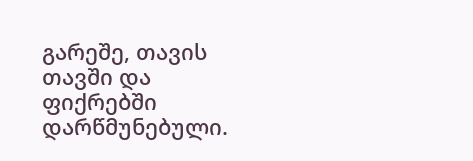გარეშე, თავის თავში და ფიქრებში დარწმუნებული.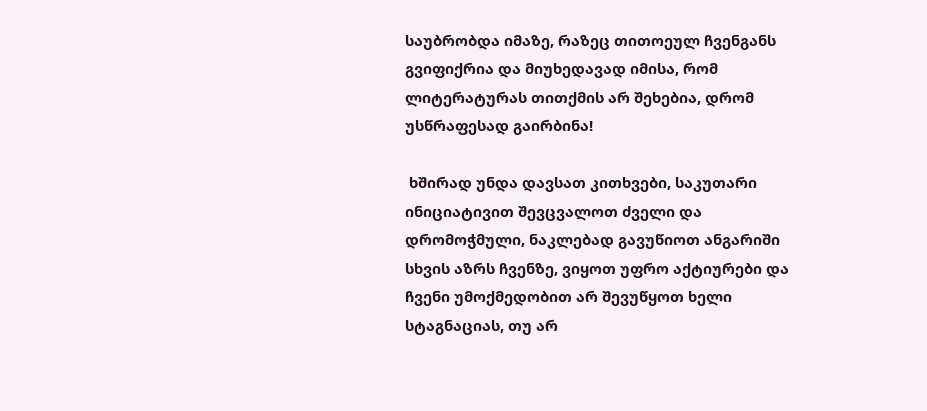საუბრობდა იმაზე, რაზეც თითოეულ ჩვენგანს გვიფიქრია და მიუხედავად იმისა, რომ ლიტერატურას თითქმის არ შეხებია, დრომ უსწრაფესად გაირბინა!

 ხშირად უნდა დავსათ კითხვები, საკუთარი ინიციატივით შევცვალოთ ძველი და დრომოჭმული, ნაკლებად გავუწიოთ ანგარიში სხვის აზრს ჩვენზე, ვიყოთ უფრო აქტიურები და ჩვენი უმოქმედობით არ შევუწყოთ ხელი სტაგნაციას, თუ არ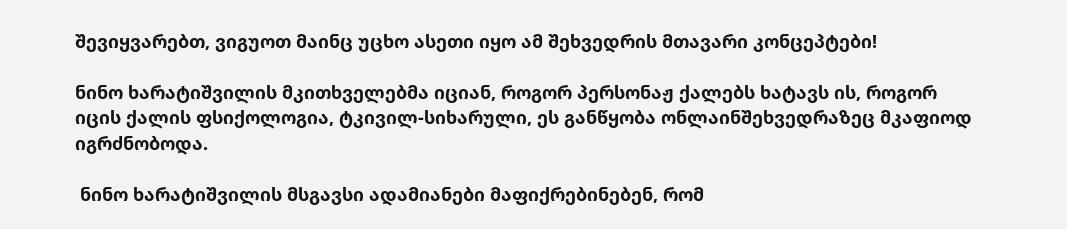შევიყვარებთ, ვიგუოთ მაინც უცხო ასეთი იყო ამ შეხვედრის მთავარი კონცეპტები!

ნინო ხარატიშვილის მკითხველებმა იციან, როგორ პერსონაჟ ქალებს ხატავს ის, როგორ იცის ქალის ფსიქოლოგია, ტკივილ-სიხარული, ეს განწყობა ონლაინშეხვედრაზეც მკაფიოდ იგრძნობოდა.

 ნინო ხარატიშვილის მსგავსი ადამიანები მაფიქრებინებენ, რომ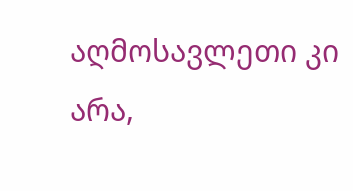აღმოსავლეთი კი არა,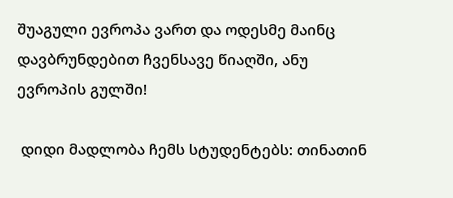შუაგული ევროპა ვართ და ოდესმე მაინც დავბრუნდებით ჩვენსავე წიაღში, ანუ ევროპის გულში!

 დიდი მადლობა ჩემს სტუდენტებს: თინათინ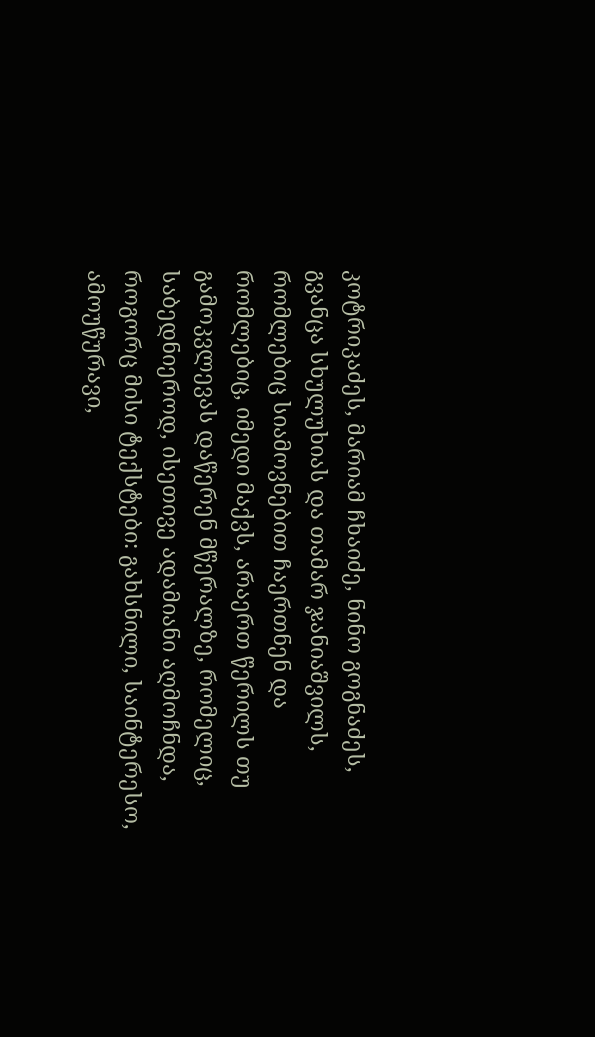კოტრიკაძეს, მარიამ ჩხაიძე, ნინო გოგნაძეს, გვანცა სხულუხიას და თამარ ჯანიაშვილს, რომლებიც სიამოვნებით ჩაერთნენ და რომლებიც, იმედი მაქვს, არაერთ წერილს თუ გამოკვლევას დაწერენ მწერალზე, რომელიც, საბედნიეროდ, ისეთივე ადამიანი აღმოჩნდა, როგორც მისი ტექსტები: გახსნილი, საინტერესო, ამოუწურავი,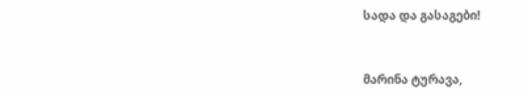სადა და გასაგები!



მარინა ტურავა,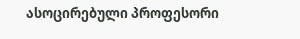ასოცირებული პროფესორი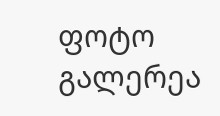ფოტო გალერეა